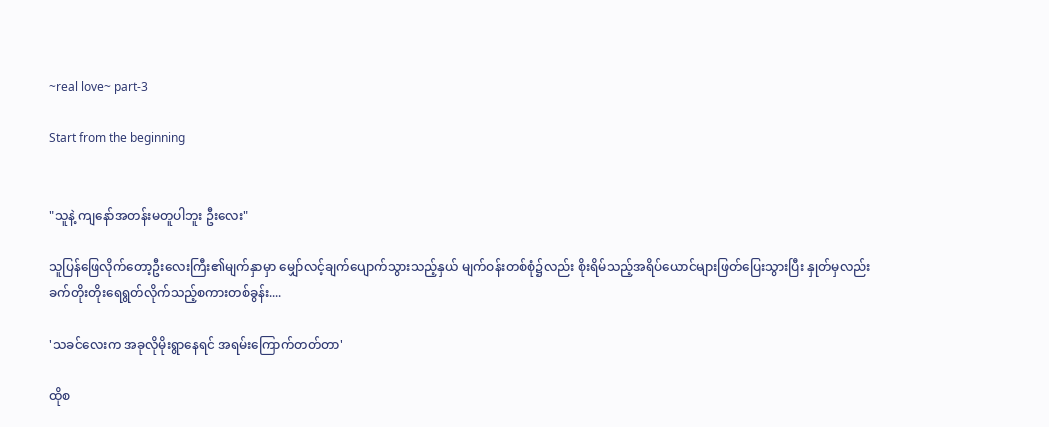~real love~ part-3

Start from the beginning


"သူနဲ့ ကျနော်အတန်းမတူပါဘူး ဦးလေး"

သူပြန်ဖြေလိုက်တော့ဦးလေးကြီး၏မျက်နှာမှာ မျှော်လင့်ချက်ပျောက်သွားသည့်နှယ် မျက်ဝန်းတစ်စုံ၌လည်း စိုးရိမ်သည့်အရိပ်ယောင်များဖြတ်ပြေးသွားပြီး နှုတ်မှလည်း ခက်တိုးတိုးရေရွတ်လိုက်သည့်စကားတစ်ခွန်း....

'သခင်လေးက အခုလိုမိုးရွာနေရင် အရမ်းကြောက်တတ်တာ'

ထိုစ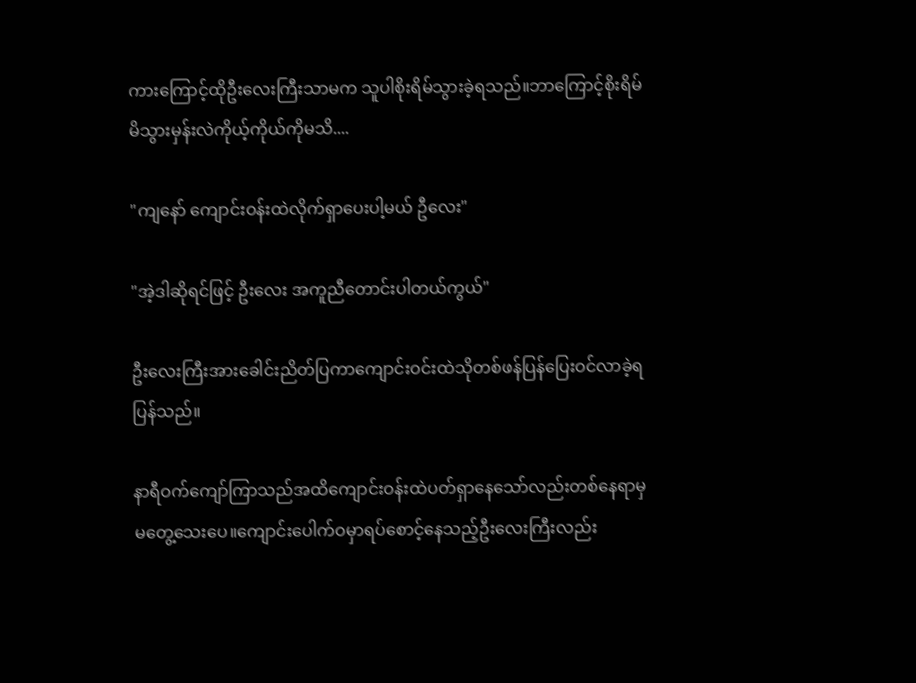ကားကြောင့်ထိုဦးလေးကြီးသာမက သူပါစိုးရိမ်သွားခဲ့ရသည်။ဘာကြောင့်စိုးရိမ်မိသွားမှန်းလဲကိုယ့်ကိုယ်ကိုမသိ....

"ကျနော် ကျောင်းဝန်းထဲလိုက်ရှာပေးပါ့မယ် ဦလေး"

"အဲ့ဒါဆိုရင်ဖြင့် ဦးလေး အကူညီတောင်းပါတယ်ကွယ်"

ဦးလေးကြီးအားခေါင်းညိတ်ပြကာကျောင်းဝင်းထဲသိုတစ်ဖန်ပြန်ပြေးဝင်လာခဲ့ရပြန်သည်။

နာရီဝက်ကျော်ကြာသည်အထိကျောင်းဝန်းထဲပတ်ရှာနေသော်လည်းတစ်နေရာမှမတွေ့သေးပေ။ကျောင်းပေါက်ဝမှာရပ်စောင့်နေသည့်ဦးလေးကြီးလည်း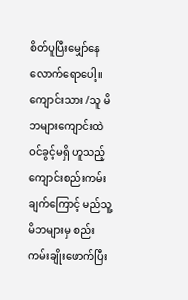စိတ်ပူပြီးမျှော်နေလောက်ရောပေါ့။ကျောင်းသား /သူ မိဘများကျောင်းထဲဝင်ခွင့်မရှိ ဟူသည့် ကျောင်းစည်းကမ်းချက်ကြောင့် မည်သူ့မိဘများမှ စည်းကမ်းချိုးဖောက်ပြီး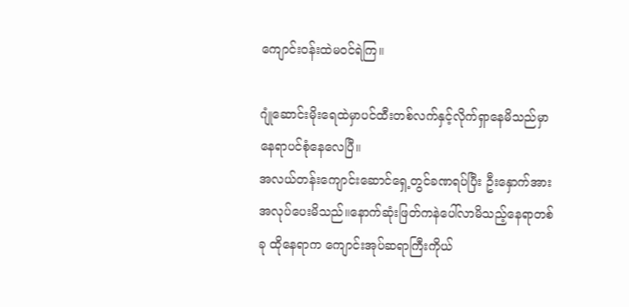ကျောင်းဝန်းထဲမဝင်ရဲကြ။

ဂျုံဆောင်းမိုးရေထဲမှာပင်ထီးတစ်လက်နှင့်လိုက်ရှာနေမိသည်မှာ နေရာပင်စုံနေလေပြီ။
အလယ်တန်းကျောင်းဆောင်ရှေ့တွင်ခဏရပ်ပြီး ဦးနှောက်အားအလုပ်ပေးမိသည်။နောက်ဆုံးဖြတ်ကနဲပေါ်လာမိသည့်နေရာတစ်ခု ထိုနေရာက ကျောင်းအုပ်ဆရာကြီးကိုယ်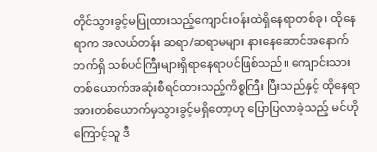တိုင်သွားခွင့်မပြုထားသည့်ကျောင်းဝန်းထဲရှိနေရာတစ်ခု၊ ထိုနေရာက အလယ်တန်း ဆရာ/ဆရာမများ နားနေဆောင်အနောက်ဘက်ရှိ သစ်ပင်ကြီးများရှိရာနေရာပင်ဖြစ်သည်။ ကျောင်းသားတစ်ယောက်အဆုံးစီရင်ထားသည့်ကိစ္စကြီး ပြီးသည်နှင့် ထိုနေရာအားတစ်ယောက်မှသွားခွင့်မရှိတော့ဟု ပြောပြလာခဲ့သည့် မင်ဟိုကြောင့်သူ ဒီ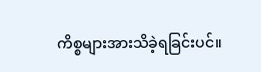ကိစ္စများအားသိခဲ့ရခြင်းပင်။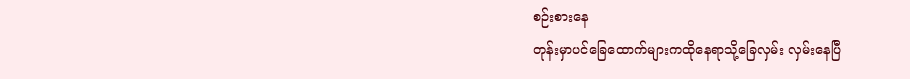စဉ်းစား‌နေ
တုန်းမှာပင်ခြေထောက်များကထိုနေရာသို့‌ခြေလှမ်း လှမ်းနေပြီ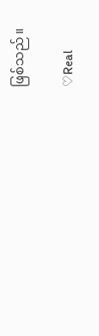ဖြစ်သည်။

♡Real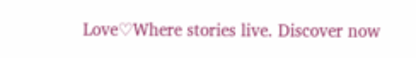Love♡Where stories live. Discover now